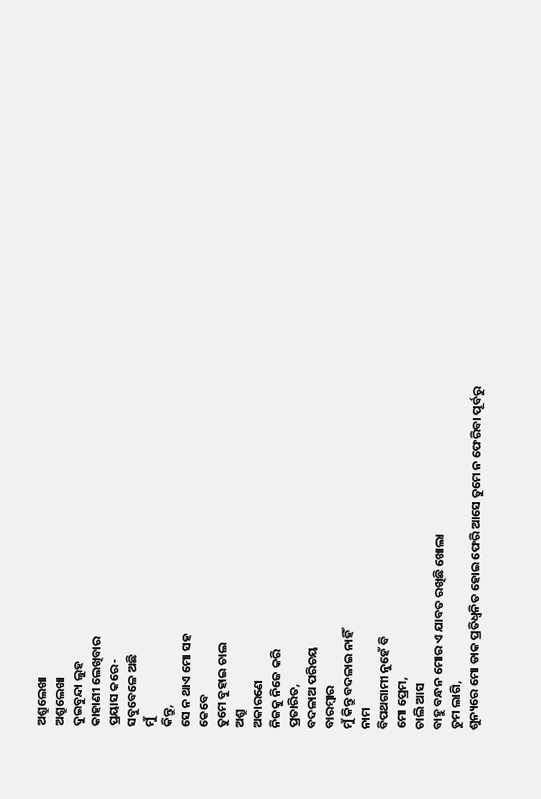ଅଶ୍ରୁଲେଖା
ଅଶ୍ରୁଲେଖା
ଦୁଇବୁନ୍ଦା ଲୁହ
କାହାଣୀ ଲେଖିବାର
ପ୍ରୟାସ କରେ-
ସବୁବେଳେ ଅଛି
ମୁଁ
କିନ୍ତୁ,
ସେ ନ ଥାଏ ମୋ ସହ
କେବେ
ତୁମେ ବୁହାଇ ଚାଲ
ଅଶ୍ରୁ
ଅକାରଣେ
ନିଜକୁ ନିଜେ କରି
ପ୍ରତାରିତ,
ବଦଳାଅ ପରିଚୟ
ବାରମ୍ବାର
ମୁଁ କିନ୍ତୁ ବଦଳାଇ ନାହିଁ
ନାମ
ବିପଥଗାମୀ ନୁହେଁ ବି
ମୋ ପ୍ରେମ,
ଚାଲି ଆସ
ବାହୁ ବନ୍ଧନ ମୋର ଏ ଯାବତ ରଖିଛି ଖୋଲା
ତୁମ ଲାଗି,
ଶୁନ୍ୟରେ ମୋ ଡାକ ପ୍ରତିଧ୍ବନିତ ହୋଇ ଫେରି ଆସେ ତୁମେ ନ ଫେରିବା ପୂର୍ବରୁ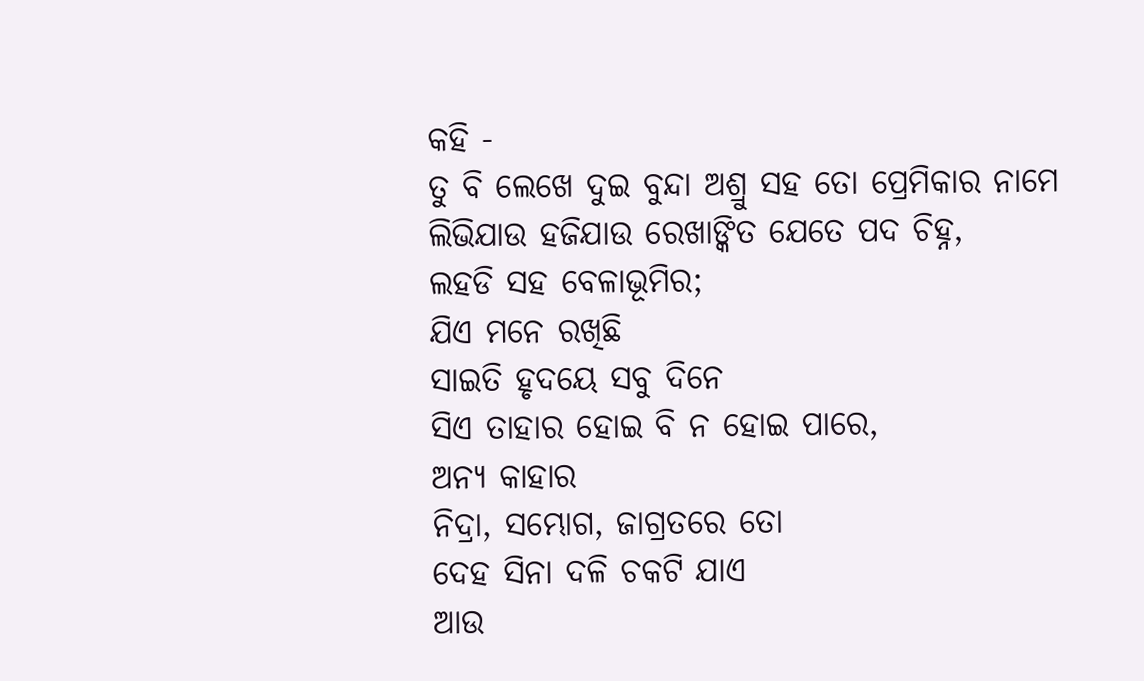କହି -
ତୁ ବି ଲେଖେ ଦୁଇ ବୁନ୍ଦା ଅଶ୍ରୁ ସହ ତୋ ପ୍ରେମିକାର ନାମେ
ଲିଭିଯାଉ ହଜିଯାଉ ରେଖାଙ୍କିତ ଯେତେ ପଦ ଚିହ୍ନ,
ଲହଡି ସହ ବେଳାଭୂମିର;
ଯିଏ ମନେ ରଖିଛି
ସାଇତି ହୃଦୟେ ସବୁ ଦିନେ
ସିଏ ତାହାର ହୋଇ ବି ନ ହୋଇ ପାରେ,
ଅନ୍ୟ କାହାର
ନିଦ୍ରା, ସମ୍ଭୋଗ, ଜାଗ୍ରତରେ ତୋ
ଦେହ ସିନା ଦଳି ଚକଟି ଯାଏ
ଆଉ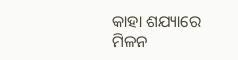କାହା ଶଯ୍ୟାରେ
ମିଳନ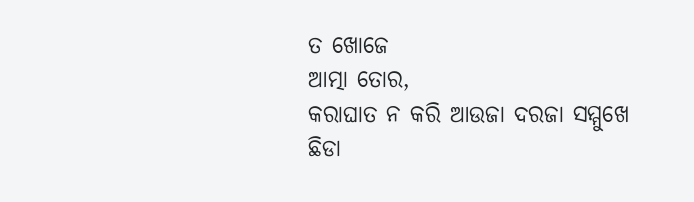ତ ଖୋଜେ
ଆତ୍ମା ତୋର,
କରାଘାତ ନ କରି ଆଉଜା ଦରଜା ସମ୍ମୁଖେ
ଛିଡା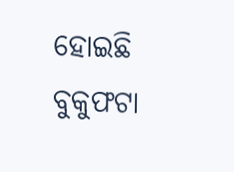ହୋଇଛି ବୁକୁଫଟା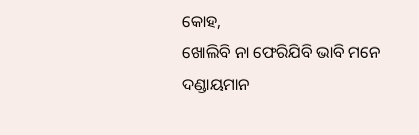କୋହ,
ଖୋଲିବି ନା ଫେରିଯିବି ଭାବି ମନେ
ଦଣ୍ଡାୟମାନ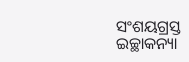ସଂଶୟଗ୍ରସ୍ତ
ଇଚ୍ଛାକନ୍ୟା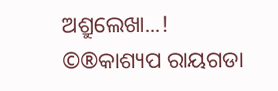ଅଶ୍ରୁଲେଖା...!
©®କାଶ୍ୟପ ରାୟଗଡା